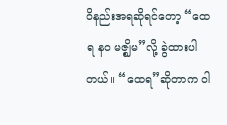ဝိနည်းအရဆိုရင်တော့ “ထေရ နဝ မဇ္ဈိမ”လို့ ခွဲထားပါတယ်။ “ထေရ”ဆိုတာက ဝါ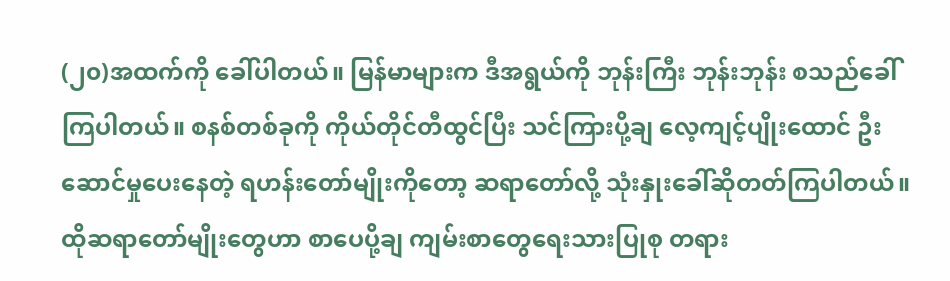(၂၀)အထက်ကို ခေါ်ပါတယ်။ မြန်မာများက ဒီအရွယ်ကို ဘုန်းကြီး ဘုန်းဘုန်း စသည်ခေါ်ကြပါတယ်။ စနစ်တစ်ခုကို ကိုယ်တိုင်တီထွင်ပြီး သင်ကြားပို့ချ လေ့ကျင့်ပျိုးထောင် ဦးဆောင်မှုပေးနေတဲ့ ရဟန်းတော်မျိုးကိုတော့ ဆရာတော်လို့ သုံးနှုးခေါ်ဆိုတတ်ကြပါတယ်။
ထိုဆရာတော်မျိုးတွေဟာ စာပေပို့ချ ကျမ်းစာတွေရေးသားပြုစု တရား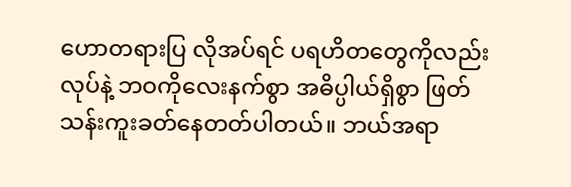ဟောတရားပြ လိုအပ်ရင် ပရဟိတတွေကိုလည်းလုပ်နဲ့ ဘဝကိုလေးနက်စွာ အဓိပ္ပါယ်ရှိစွာ ဖြတ်သန်းကူးခတ်နေတတ်ပါတယ်။ ဘယ်အရာ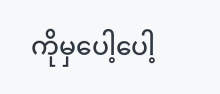ကိုမှပေါ့ပေါ့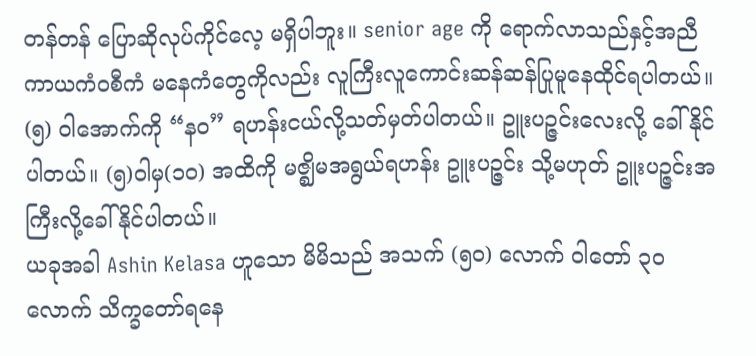တန်တန် ပြောဆိုလုပ်ကိုင်လေ့ မရှိပါဘူး။ senior age ကို ရောက်လာသည်နှင့်အညီ ကာယကံဝစီကံ မနေကံတွေကိုလည်း လူကြီးလူကောင်းဆန်ဆန်ပြုမူနေထိုင်ရပါတယ်။
(၅) ဝါအောက်ကို “နဝ” ရဟန်းငယ်လို့သတ်မှတ်ပါတယ်။ ဥူးပဉ္ဇင်းလေးလို့ ခေါ်နိုင်ပါတယ်။ (၅)ဝါမှ(၁၀) အထိကို မဇ္ဈိမအရွယ်ရဟန်း ဥူးပဉ္ဇင်း သို့မဟုတ် ဥူးပဉ္ဇင်းအကြီးလို့ခေါ်နိုင်ပါတယ်။
ယခုအခါ Ashin Kelasa ဟူသော မိမိသည် အသက် (၅၀) လောက် ဝါတော် ၃၀ လောက် သိက္ခတော်ရနေ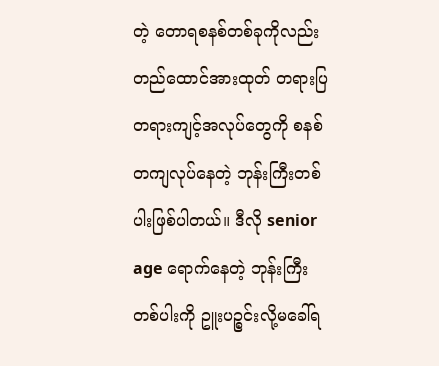တဲ့ တောရစနစ်တစ်ခုကိုလည်း တည်ထောင်အားထုတ် တရားပြတရားကျင့်အလုပ်တွေကို စနစ်တကျလုပ်နေတဲ့ ဘုန်းကြီးတစ်ပါးဖြစ်ပါတယ်။ ဒီလို senior age ရောက်နေတဲ့ ဘုန်းကြီးတစ်ပါးကို ဥူးပဉ္စင်းလို့မခေါ်ရ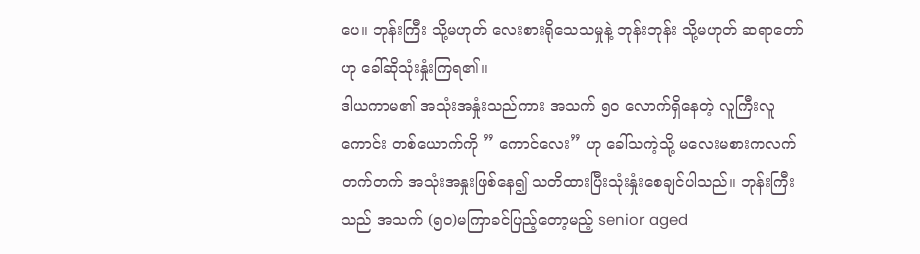ပေ။ ဘုန်းကြီး သို့မဟုတ် လေးစားရိုသေသမှုနဲ့ ဘုန်းဘုန်း သို့မဟုတ် ဆရာတော်ဟု ခေါ်ဆိုသုံးနှုံးကြရ၏။
ဒါယကာမ၏ အသုံးအနှုံးသည်ကား အသက် ၅၀ လောက်ရှိနေတဲ့ လူကြီးလူကောင်း တစ်ယောက်ကို ” ကောင်လေး” ဟု ခေါ်သကဲ့သို့ မလေးမစားကလက်တက်တက် အသုံးအနှုးဖြစ်နေ၍ သတိထားပြီးသုံးနှုံးစေချင်ပါသည်။ ဘုန်းကြီးသည် အသက် (၅၀)မကြာခင်ပြည့်တော့မည့် senior aged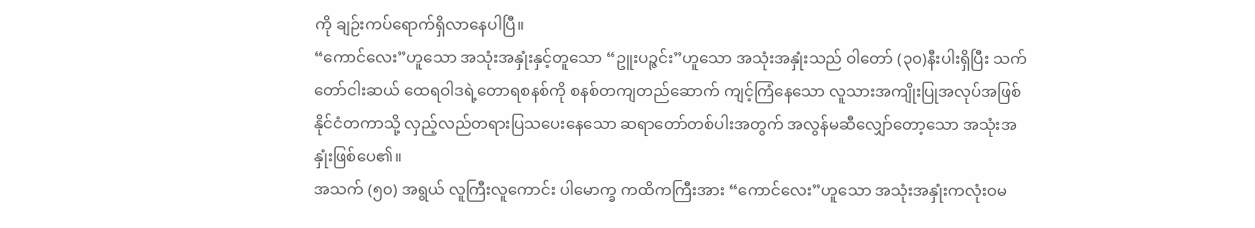ကို ချဉ်းကပ်ရောက်ရှိလာနေပါပြီ။
“ကောင်လေး”ဟူသော အသုံးအနှုံးနှင့်တူသော “ဥူးပဉ္ဇင်း”ဟူသော အသုံးအနှုံးသည် ဝါတော် (၃၀)နီးပါးရှိပြီး သက်တော်ငါးဆယ် ထေရဝါဒရဲ့တောရစနစ်ကို စနစ်တကျတည်ဆောက် ကျင့်ကြံနေသော လူသားအကျိုးပြုအလုပ်အဖြစ် နိုင်ငံတကာသို့ လှည့်လည်တရားပြသပေးနေသော ဆရာတော်တစ်ပါးအတွက် အလွန်မဆီလျှော်တော့သော အသုံးအနှုံးဖြစ်ပေ၏။
အသက် (၅၀) အရွယ် လူကြီးလူကောင်း ပါမောက္ခ ကထိကကြီးအား “ကောင်လေး”ဟူသော အသုံးအနှုံးကလုံးဝမ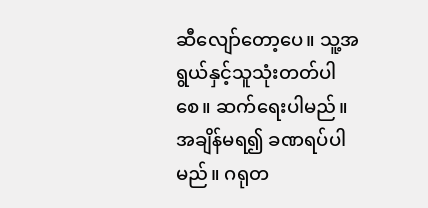ဆီလျော်တော့ပေ။ သူ့အရွယ်နှင့်သူသုံးတတ်ပါစေ။ ဆက်ရေးပါမည်။ အချိန်မရ၍ ခဏရပ်ပါမည်။ ဂရုတ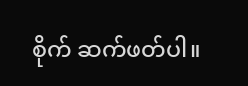စိုက် ဆက်ဖတ်ပါ။